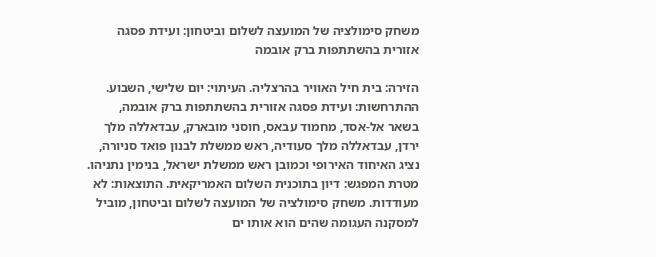משחק סימולציה של המועצה לשלום וביטחון: ועידת פסגה אזורית בהשתתפות ברק אובמה

הזירה: בית חיל האוויר בהרצליה. העיתוי: יום שלישי, השבוע. ההתרחשות: ועידת פסגה אזורית בהשתתפות ברק אובמה, בשאר אל-אסד, מחמוד עבאס, חוסני מובארק, עבדאללה מלך ירדן, עבדאללה מלך סעודיה, ראש ממשלת לבנון פואד סניורה, נציג האיחוד האירופי וכמובן ראש ממשלת ישראל, בנימין נתניהו. מטרת המפגש: דיון בתוכנית השלום האמריקאית. התוצאות: לא מעודדות. משחק סימולציה של המועצה לשלום וביטחון, מוביל למסקנה העגומה שהים הוא אותו ים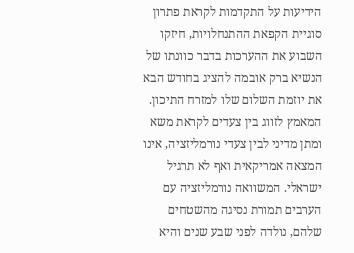הידיעות על התקדמות לקראת פתרון סוגיית הקפאת ההתנחלויות, חיזקו השבוע את ההערכות בדבר כוונתו של הנשיא ברק אובמה להציג בחודש הבא את יוזמת השלום שלו למזרח התיכון. המאמץ לזווג בין צעדים לקראת משא ומתן מדיני לבין צעדי נורמליזציה, אינו המצאה אמריקאית ואף לא תרגיל ישראלי. המשוואה נורמליזציה עם הערבים תמורת נסיגה מהשטחים שלהם, נולדה לפני שבע שנים והיא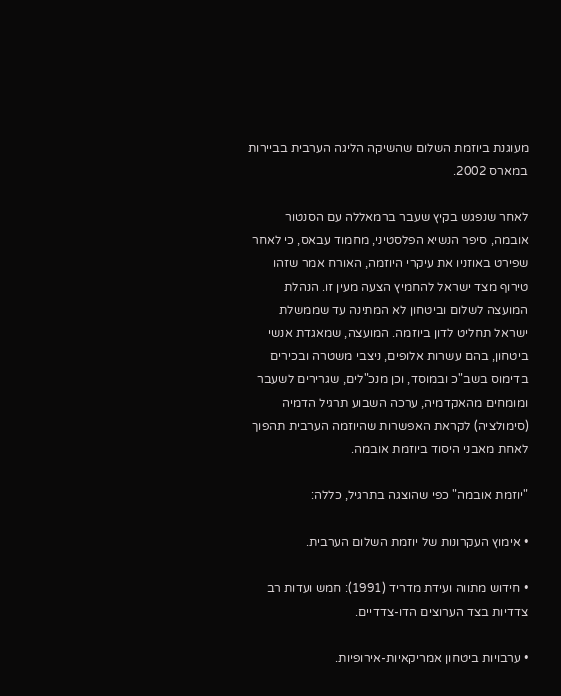מעוגנת ביוזמת השלום שהשיקה הליגה הערבית בביירות במארס 2002.

לאחר שנפגש בקיץ שעבר ברמאללה עם הסנטור אובמה, סיפר הנשיא הפלסטיני, מחמוד עבאס, כי לאחר שפירט באוזניו את עיקרי היוזמה, האורח אמר שזהו טירוף מצד ישראל להחמיץ הצעה מעין זו. הנהלת המועצה לשלום וביטחון לא המתינה עד שממשלת ישראל תחליט לדון ביוזמה. המועצה, שמאגדת אנשי ביטחון, בהם עשרות אלופים, ניצבי משטרה ובכירים בדימוס בשב"כ ובמוסד, וכן מנכ"לים, שגרירים לשעבר ומומחים מהאקדמיה, ערכה השבוע תרגיל הדמיה (סימולציה) לקראת האפשרות שהיוזמה הערבית תהפוך לאחת מאבני היסוד ביוזמת אובמה.

"יוזמת אובמה" כפי שהוצגה בתרגיל, כללה:

• אימוץ העקרונות של יוזמת השלום הערבית.

• חידוש מתווה ועידת מדריד (1991): חמש ועדות רב צדדיות בצד הערוצים הדו-צדדיים.

• ערבויות ביטחון אמריקאיות-אירופיות.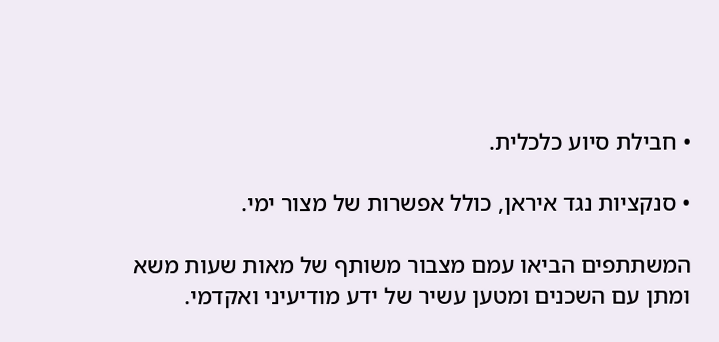• חבילת סיוע כלכלית.

• סנקציות נגד איראן, כולל אפשרות של מצור ימי.

המשתתפים הביאו עמם מצבור משותף של מאות שעות משא ומתן עם השכנים ומטען עשיר של ידע מודיעיני ואקדמי.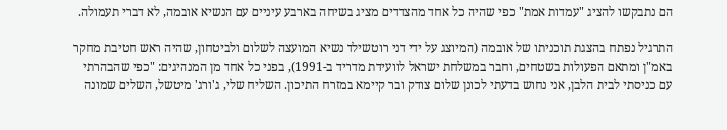הם נתבקשו להציג "עמדות אמת" כפי שהיה כל אחד מהצדדים מציג בשיחה בארבע עיניים עם הנשיא אובמה, לא דברי תעמולה.

התרגיל נפתח בהצגת תוכניתו של אובמה (המיוצג על ידי דני רוטשילד נשיא המועצה לשלום ולביטחון, שהיה ראש חטיבת מחקר באמ"ן ומתאם הפעולות בשטחים, וחבר במשלחת ישראל לוועידת מדריד ב-1991), בפני כל אחד מן המנהיגים: "כפי שהבהרתי עם כניסתי לבית הלבן, אני נחוש בדעתי לכונן שלום צודק ובר קיימא במזרח התיכון. השליח שלי, ג'ורג' מיטשל, השלים שמונה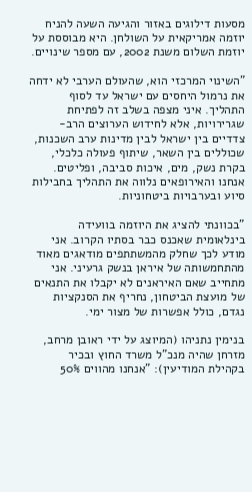מסעות דילוגים באזור והגיעה השעה להניח יוזמה אמריקאית על השולחן. היא מבוססת על יוזמת השלום משנת 2002, עם מספר שינויים.

"השינוי המרכזי הוא, שהעולם הערבי לא ידחה את נרמול היחסים עם ישראל עד לסוף התהליך. איני מצפה בשלב זה לפתיחת שגרירויות, אלא לחידוש הערוצים הרב-צדדיים בין ישראל לבין מדינות ערב השכנות, שכוללים בין השאר, שיתוף פעולה כלכלי, בקרת נשק, מים, איכות סביבה, ופליטים. אנחנו והאירופאים נלווה את התהליך בחבילות סיוע ובערבויות ביטחוניות.

"בכוונתי להציג את היוזמה בוועידה בינלאומית שאכנס כבר בסתיו הקרוב. אני מודע לכך שחלק מהמשתתפים מודאגים מאוד מהתחמשותה של איראן בנשק גרעיני. אני מתחייב שאם האיראנים לא יקבלו את התנאים של מועצת הביטחון, נחריף את הסנקציות נגדם, כולל אפשרות של מצור ימי.

בנימין נתניהו (המיוצג על ידי ראובן מרחב, מזרחן שהיה מנכ"ל משרד החוץ ובכיר בקהילת המודיעין): "אנחנו מהווים 50%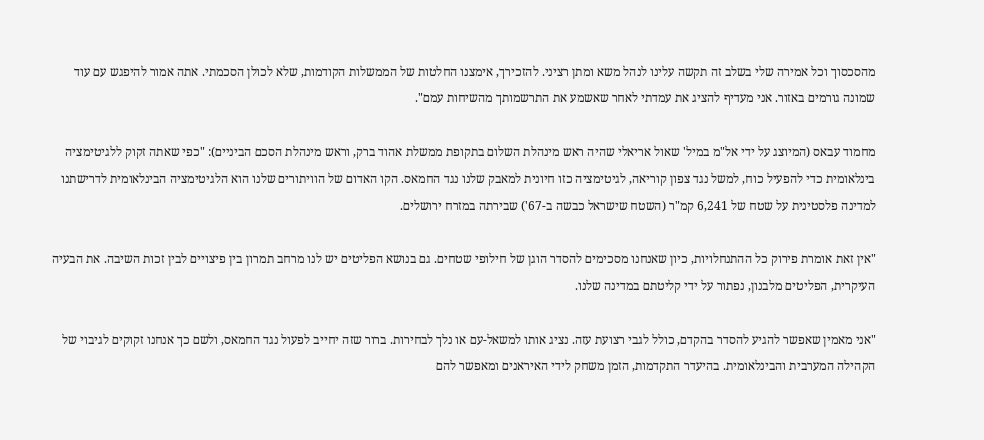מהסכסוך וכל אמירה שלי בשלב זה תקשה עלינו לנהל משא ומתן רציני. להזכירך, אימצנו החלטות של הממשלות הקודמות, שלא לכולן הסכמתי. אתה אמור להיפגש עם עוד שמונה גורמים באזור. אני מעדיף להציג את עמדתי לאחר שאשמע את התרשמותך מהשיחות עמם".

מחמוד עבאס (המיוצג על ידי אל"מ במיל' שאול אריאלי שהיה ראש מינהלת השלום בתקופת ממשלת אהוד ברק, וראש מינהלת הסכם הביניים): "כפי שאתה זקוק ללגיטימציה בינלאומית כדי להפעיל כוח, למשל נגד צפון קוריאה, לגיטימציה כזו חיונית למאבק שלנו נגד החמאס. הקו האדום של הוויתורים שלנו הוא הלגיטימציה הבינלאומית לדרישתנו למדינה פלסטינית על שטח של 6,241 קמ"ר (השטח שישראל כבשה ב-67') שבירתה במזרח ירושלים.

"אין זאת אומרת פירוק כל ההתנחלויות, כיון שאנחנו מסכימים להסדר הוגן של חילופי שטחים. גם בנושא הפליטים יש לנו מרחב תמרון בין פיצויים לבין זכות השיבה. את הבעיה העיקרית, הפליטים מלבנון, נפתור על ידי קליטתם במדינה שלנו.

"אני מאמין שאפשר להגיע להסדר בהקדם, כולל לגבי רצועת עזה. נציג אותו למשאל-עם או נלך לבחירות. ברור שזה יחייב לפעול נגד החמאס, ולשם כך אנחנו זקוקים לגיבוי של הקהילה המערבית והבינלאומית. בהיעדר התקדמות, הזמן משחק לידי האיראנים ומאפשר להם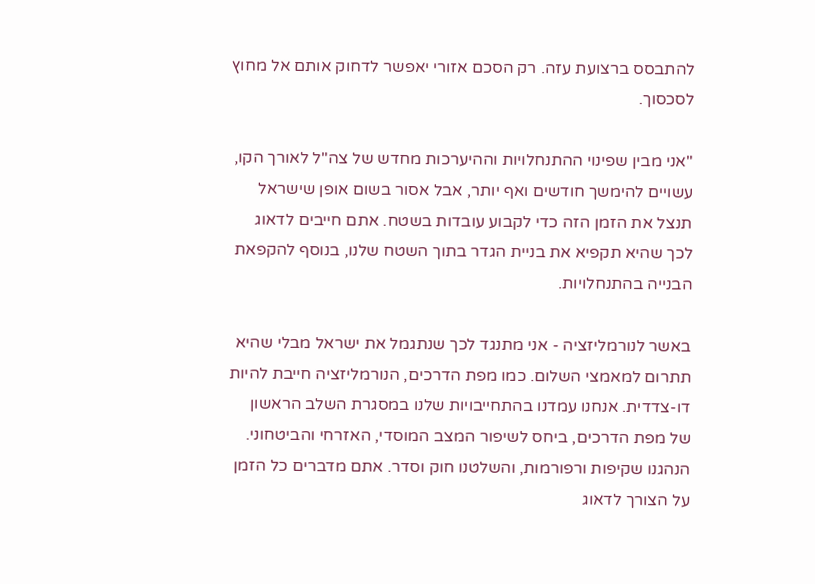להתבסס ברצועת עזה. רק הסכם אזורי יאפשר לדחוק אותם אל מחוץ לסכסוך.

"אני מבין שפינוי ההתנחלויות וההיערכות מחדש של צה"ל לאורך הקו, עשויים להימשך חודשים ואף יותר, אבל אסור בשום אופן שישראל תנצל את הזמן הזה כדי לקבוע עובדות בשטח. אתם חייבים לדאוג לכך שהיא תקפיא את בניית הגדר בתוך השטח שלנו, בנוסף להקפאת הבנייה בהתנחלויות.

באשר לנורמליזציה - אני מתנגד לכך שנתגמל את ישראל מבלי שהיא תתרום למאמצי השלום. כמו מפת הדרכים, הנורמליזציה חייבת להיות דו-צדדית. אנחנו עמדנו בהתחייבויות שלנו במסגרת השלב הראשון של מפת הדרכים, ביחס לשיפור המצב המוסדי, האזרחי והביטחוני. הנהגנו שקיפות ורפורמות, והשלטנו חוק וסדר. אתם מדברים כל הזמן על הצורך לדאוג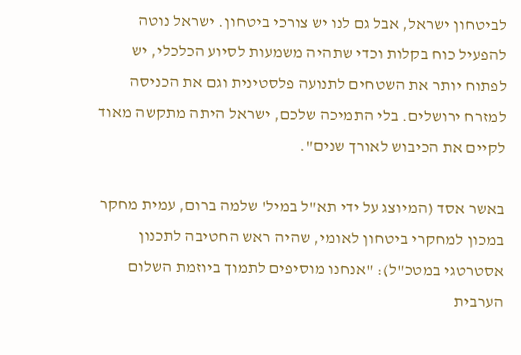לביטחון ישראל, אבל גם לנו יש צורכי ביטחון. ישראל נוטה להפעיל כוח בקלות וכדי שתהיה משמעות לסיוע הכלכלי, יש לפתוח יותר את השטחים לתנועה פלסטינית וגם את הכניסה למזרח ירושלים. בלי התמיכה שלכם, ישראל היתה מתקשה מאוד לקיים את הכיבוש לאורך שנים".

באשר אסד (המיוצג על ידי תא"ל במיל' שלמה ברום, עמית מחקר במכון למחקרי ביטחון לאומי, שהיה ראש החטיבה לתכנון אסטרטגי במטכ"ל): "אנחנו מוסיפים לתמוך ביוזמת השלום הערבית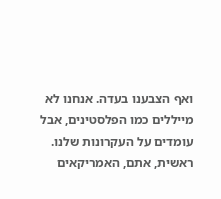ואף הצבענו בעדה. אנחנו לא מייללים כמו הפלסטינים, אבל עומדים על העקרונות שלנו. ראשית, אתם, האמריקאים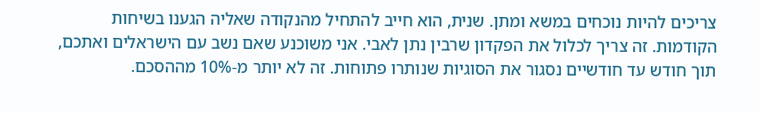צריכים להיות נוכחים במשא ומתן. שנית, הוא חייב להתחיל מהנקודה שאליה הגענו בשיחות הקודמות. זה צריך לכלול את הפקדון שרבין נתן לאבי. אני משוכנע שאם נשב עם הישראלים ואתכם, תוך חודש עד חודשיים נסגור את הסוגיות שנותרו פתוחות. זה לא יותר מ-10% מההסכם.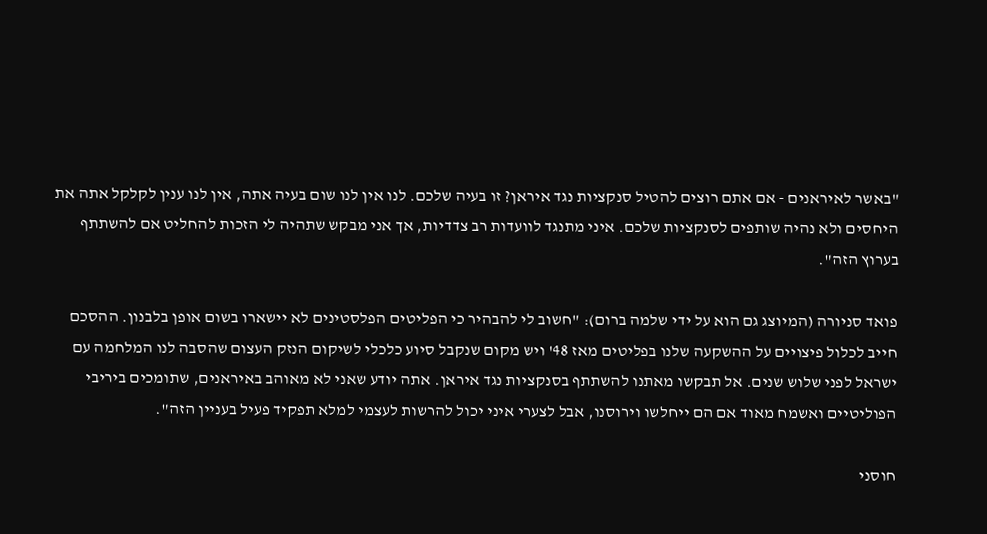"באשר לאיראנים - אם אתם רוצים להטיל סנקציות נגד איראן? זו בעיה שלכם. לנו אין לנו שום בעיה אתה, אין לנו ענין לקלקל אתה את היחסים ולא נהיה שותפים לסנקציות שלכם. איני מתנגד לוועדות רב צדדיות, אך אני מבקש שתהיה לי הזכות להחליט אם להשתתף בערוץ הזה".

פואד סניורה (המיוצג גם הוא על ידי שלמה ברום): "חשוב לי להבהיר כי הפליטים הפלסטינים לא יישארו בשום אופן בלבנון. ההסכם חייב לכלול פיצויים על ההשקעה שלנו בפליטים מאז 48' ויש מקום שנקבל סיוע כלכלי לשיקום הנזק העצום שהסבה לנו המלחמה עם ישראל לפני שלוש שנים. אל תבקשו מאתנו להשתתף בסנקציות נגד איראן. אתה יודע שאני לא מאוהב באיראנים, שתומכים ביריבי הפוליטיים ואשמח מאוד אם הם ייחלשו וירוסנו, אבל לצערי איני יכול להרשות לעצמי למלא תפקיד פעיל בעניין הזה".

חוסני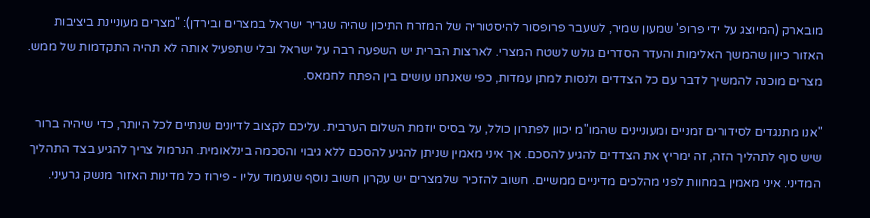מובארק (המיוצג על ידי פרופ' שמעון שמיר, לשעבר פרופסור להיסטוריה של המזרח התיכון שהיה שגריר ישראל במצרים ובירדן): "מצרים מעוניינת ביציבות האזור כיוון שהמשך האלימות והעדר הסדרים גולש לשטח המצרי. לארצות הברית יש השפעה רבה על ישראל ובלי שתפעיל אותה לא תהיה התקדמות של ממש. מצרים מוכנה להמשיך לדבר עם כל הצדדים ולנסות למתן עמדות, כפי שאנחנו עושים בין הפתח לחמאס.

"אנו מתנגדים לסידורים זמניים ומעוניינים שהמו"מ יכוון לפתרון כולל, על בסיס יוזמת השלום הערבית. עליכם לקצוב לדיונים שנתיים לכל היותר, כדי שיהיה ברור שיש סוף לתהליך הזה, זה ימריץ את הצדדים להגיע להסכם. אך איני מאמין שניתן להגיע להסכם ללא גיבוי והסכמה בינלאומית. הנרמול צריך להגיע בצד התהליך המדיני. איני מאמין במחוות לפני מהלכים מדיניים ממשיים. חשוב להזכיר שלמצרים יש עקרון חשוב נוסף שנעמוד עליו - פירוז כל מדינות האזור מנשק גרעיני.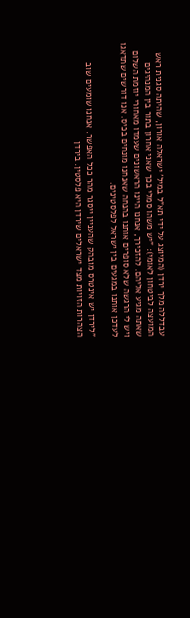עבדללה מלך ירדן (המיוצג על ידי תא"ל במיל' ישראלה אורון, שהיתה סגנית ראש המועצה לביטחון לאומי): "יש משהו סמלי בכך שאני אחרון בתור בין המנהיגים שאתה מגיע אליהם. להזכירך, אנחנו היינו הראשונים שעמדו מאחורי יוזמת השלום ויש לי הרגשה שלא סופרים אותנו בהנחה שאנחנו מונחים בכיס. אנו דורשים שתדאגו לעדכן אותנו במגעים בין ישראל לפלסטינים.

"לירדן יש אינטרס מובהק שהעניין ייסגר מהר ככל האפשר. אנחנו שומעים שוב הצהרות הזויות מצד ישראלים שירדן היא פלסטין. בירדן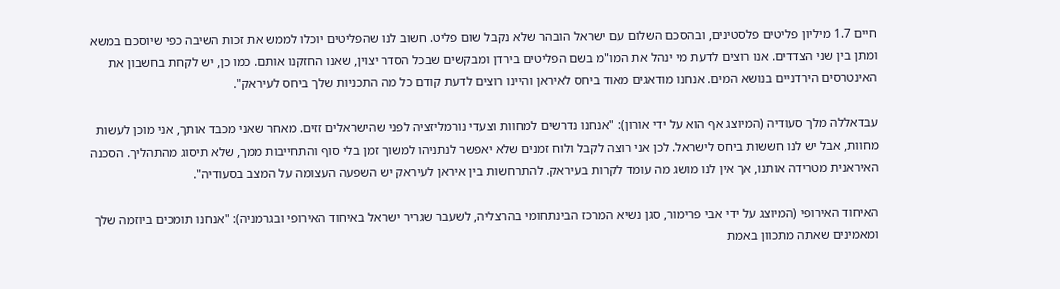חיים 1.7 מיליון פליטים פלסטינים, ובהסכם השלום עם ישראל הובהר שלא נקבל שום פליט. חשוב לנו שהפליטים יוכלו לממש את זכות השיבה כפי שיוסכם במשא ומתן בין שני הצדדים. אנו רוצים לדעת מי ינהל את המו"מ בשם הפליטים בירדן ומבקשים שבכל הסדר יצוין, שאנו החזקנו אותם. כמו כן, יש לקחת בחשבון את האינטרסים הירדניים בנושא המים. אנחנו מודאגים מאוד ביחס לאיראן והיינו רוצים לדעת קודם כל מה התכניות שלך ביחס לעיראק".

עבדאללה מלך סעודיה (המיוצג אף הוא על ידי אורון): "אנחנו נדרשים למחוות וצעדי נורמליזציה לפני שהישראלים זזים. מאחר שאני מכבד אותך, אני מוכן לעשות מחוות, אבל יש לנו חששות ביחס לישראל. לכן אני רוצה לקבל ולוח זמנים שלא יאפשר לנתניהו למשוך זמן בלי סוף והתחייבות ממך, שלא תיסוג מהתהליך. הסכנה האיראנית מטרידה אותנו, אך אין לנו מושג מה עומד לקרות בעיראק. להתרחשות בין איראן לעיראק יש השפעה העצומה על המצב בסעודיה".

האיחוד האירופי (המיוצג על ידי אבי פרימור, סגן נשיא המרכז הבינתחומי בהרצליה, לשעבר שגריר ישראל באיחוד האירופי ובגרמניה): "אנחנו תומכים ביוזמה שלך ומאמינים שאתה מתכוון באמת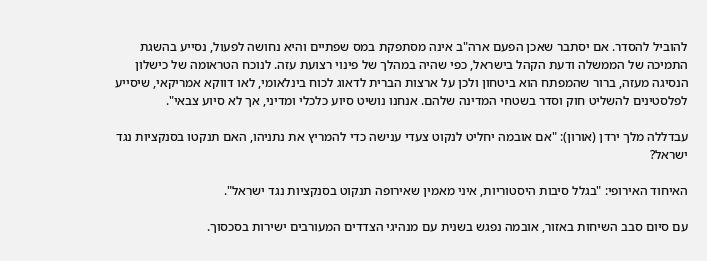להוביל להסדר. אם יסתבר שאכן הפעם ארה"ב אינה מסתפקת במס שפתיים והיא נחושה לפעול, נסייע בהשגת התמיכה של הממשלה ודעת הקהל בישראל, כפי שהיה במהלך של פינוי רצועת עזה. לנוכח הטראומה של כישלון הנסיגה מעזה, ברור שהמפתח הוא ביטחון ולכן על ארצות הברית לדאוג לכוח בינלאומי, לאו דווקא אמריקאי, שיסייע לפלסטינים להשליט חוק וסדר בשטחי המדינה שלהם. אנחנו נושיט סיוע כלכלי ומדיני, אך לא סיוע צבאי".

עבדללה מלך ירדן (אורון): "אם אובמה יחליט לנקוט צעדי ענישה כדי להמריץ את נתניהו, האם תנקטו בסנקציות נגד ישראל?

האיחוד האירופי: "בגלל סיבות היסטוריות, איני מאמין שאירופה תנקוט בסנקציות נגד ישראל".

עם סיום סבב השיחות באזור, אובמה נפגש בשנית עם מנהיגי הצדדים המעורבים ישירות בסכסוך.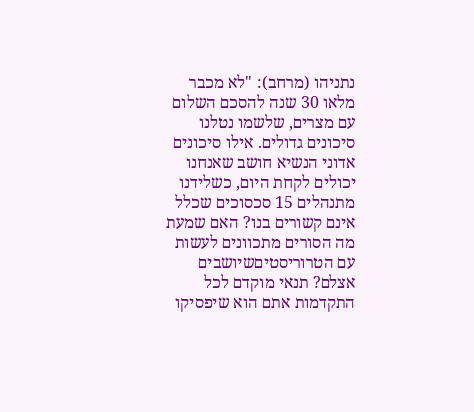נתניהו (מרחב): "לא מכבר מלאו 30 שנה להסכם השלום עם מצרים, שלשמו נטלנו סיכונים גדולים. אילו סיכונים אדוני הנשיא חושב שאנחנו יכולים לקחת היום, כשלידנו מתנהלים 15 סכסוכים שכלל אינם קשורים בנו? האם שמעת מה הסורים מתכוונים לעשות עם הטרוריסטיםשיושבים אצלם? תנאי מוקדם לכל התקדמות אתם הוא שיפסיקו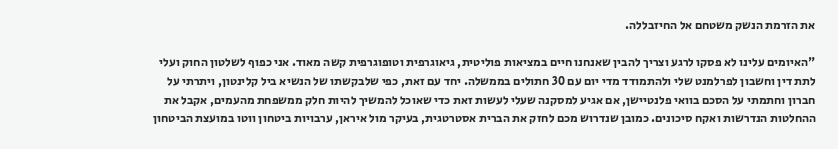את הזרמת הנשק משטחם אל החיזבללה.

"האיומים עלינו לא פסקו לרגע וצריך להבין שאנחנו חיים במציאות פוליטית, גיאוגרפית וטופוגרפית קשה מאוד. אני כפוף לשלטון החוק ועלי לתת דין וחשבון לפרלמנט שלי ולהתמודד מדי יום עם 30 חתולים בממשלה. יחד עם זאת, כפי שלבקשתו של הנשיא ביל קלינטון, ויתרתי על חברון וחתמתי על הסכם בוואי פלנטיישן, אם אגיע למסקנה שעלי לעשות זאת כדי שאוכל להמשיך להיות חלק ממשפחת מהעמים, אקבל את ההחלטות הנדרשות ואקח סיכונים. כמובן שנדרוש מכם לחזק את הברית אסטרטגית, בעיקר מול איראן, ערבויות ביטחון ווטו במועצת הביטחון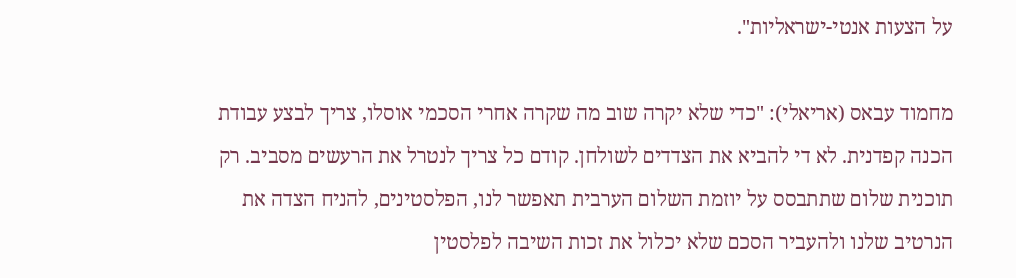על הצעות אנטי-ישראליות".

מחמוד עבאס (אריאלי): "כדי שלא יקרה שוב מה שקרה אחרי הסכמי אוסלו, צריך לבצע עבודת הכנה קפדנית. לא די להביא את הצדדים לשולחן. קודם כל צריך לנטרל את הרעשים מסביב. רק תוכנית שלום שתתבסס על יוזמת השלום הערבית תאפשר לנו, הפלסטינים, להניח הצדה את הנרטיב שלנו ולהעביר הסכם שלא יכלול את זכות השיבה לפלסטין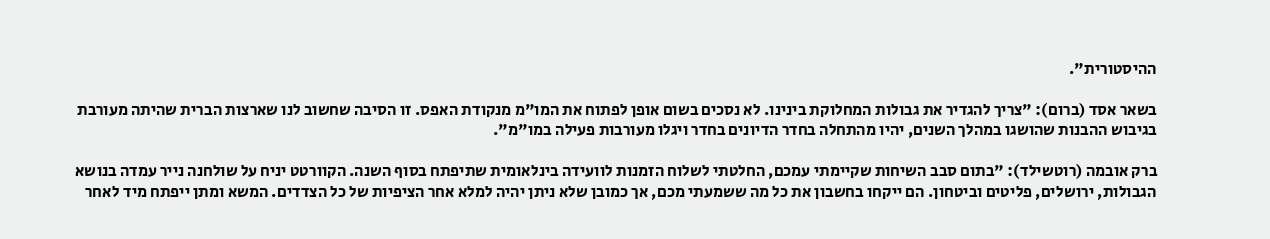ההיסטורית".

בשאר אסד (ברום): "צריך להגדיר את גבולות המחלוקת בינינו. לא נסכים בשום אופן לפתוח את המו"מ מנקודת האפס. זו הסיבה שחשוב לנו שארצות הברית שהיתה מעורבת בגיבוש ההבנות שהושגו במהלך השנים, יהיו מהתחלה בחדר הדיונים בחדר ויגלו מעורבות פעילה במו"מ".

ברק אובמה (רוטשילד): "בתום סבב השיחות שקיימתי עמכם, החלטתי לשלוח הזמנות לוועידה בינלאומית שתיפתח בסוף השנה. הקוורטט יניח על שולחנה נייר עמדה בנושא הגבולות, ירושלים, פליטים וביטחון. הם ייקחו בחשבון את כל מה ששמעתי מכם, אך כמובן שלא ניתן יהיה למלא אחר הציפיות של כל הצדדים. המשא ומתן ייפתח מיד לאחר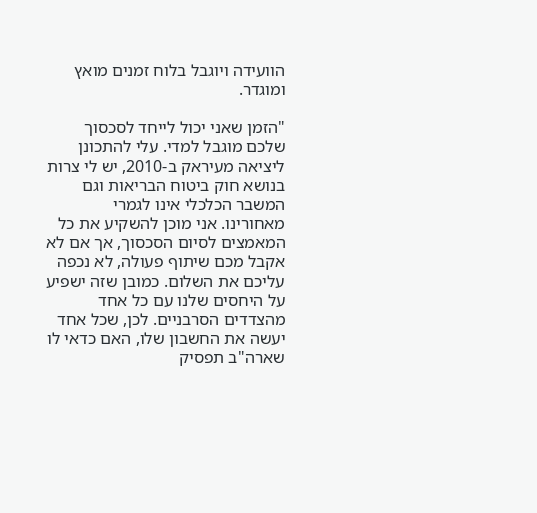הוועידה ויוגבל בלוח זמנים מואץ ומוגדר.

"הזמן שאני יכול לייחד לסכסוך שלכם מוגבל למדי. עלי להתכונן ליציאה מעיראק ב-2010, יש לי צרות בנושא חוק ביטוח הבריאות וגם המשבר הכלכלי אינו לגמרי מאחורינו. אני מוכן להשקיע את כל המאמצים לסיום הסכסוך, אך אם לא אקבל מכם שיתוף פעולה, לא נכפה עליכם את השלום. כמובן שזה ישפיע על היחסים שלנו עם כל אחד מהצדדים הסרבניים. לכן, שכל אחד יעשה את החשבון שלו, האם כדאי לו שארה"ב תפסיק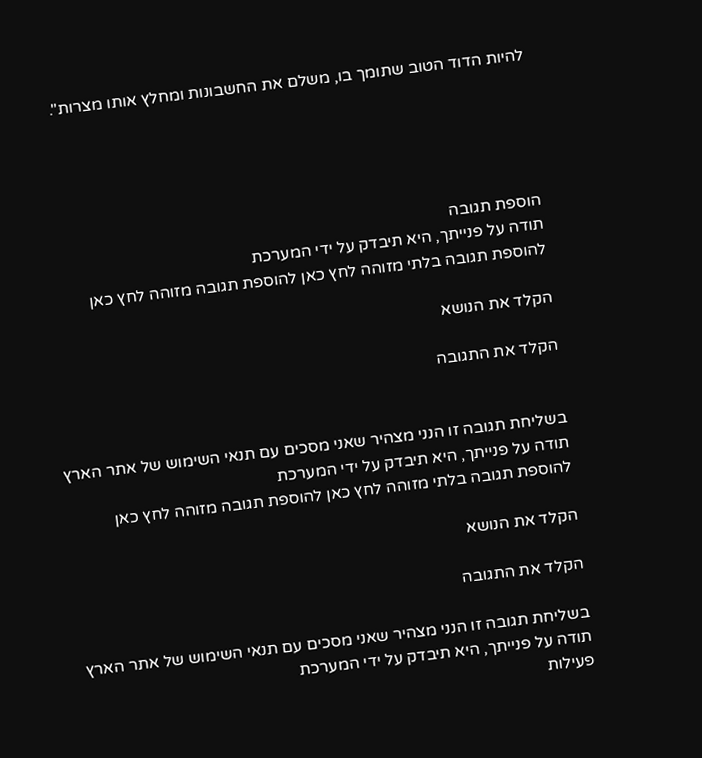להיות הדוד הטוב שתומך בו, משלם את החשבונות ומחלץ אותו מצרות".





הוספת תגובה
תודה על פנייתך, היא תיבדק על ידי המערכת
להוספת תגובה בלתי מזוהה לחץ כאן להוספת תגובה מזוהה לחץ כאן

הקלד את הנושא

הקלד את התגובה


בשליחת תגובה זו הנני מצהיר שאני מסכים עם תנאי השימוש של אתר הארץ
תודה על פנייתך, היא תיבדק על ידי המערכת
להוספת תגובה בלתי מזוהה לחץ כאן להוספת תגובה מזוהה לחץ כאן

הקלד את הנושא

הקלד את התגובה

בשליחת תגובה זו הנני מצהיר שאני מסכים עם תנאי השימוש של אתר הארץ
תודה על פנייתך, היא תיבדק על ידי המערכת
פעילות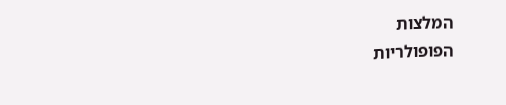המלצות
הפופולריות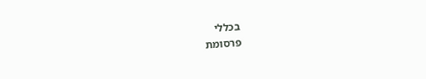בכללי
פרסומת